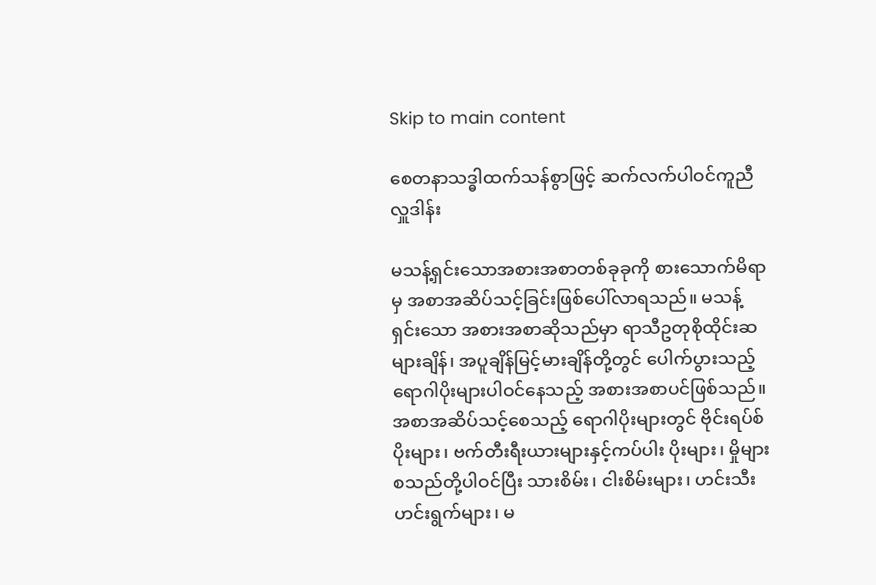Skip to main content

စေတနာသဒ္ဓါထက်သန်စွာဖြင့် ဆက်လက်ပါဝင်ကူညီလှူဒါန်း

မသန့်ရှင်းသောအစားအစာတစ်ခုခုကို စားသောက်မိရာမှ အစာအဆိပ်သင့်ခြင်းဖြစ်ပေါ်လာရသည်။ မသန့်ရှင်းသော အစားအစာဆိုသည်မှာ ရာသီဥတုစိုထိုင်းဆများချိန်၊ အပူချိန်မြင့်မားချိန်တို့တွင် ပေါက်ပွားသည့် ရောဂါပိုးများပါဝင်နေသည့် အစားအစာပင်ဖြစ်သည်။ အစာအဆိပ်သင့်စေသည့် ရောဂါပိုးများတွင် ဗိုင်းရပ်စ်ပိုးများ၊ ဗက်တီးရီးယားများနှင့်ကပ်ပါး ပိုးများ၊ မှိုများ စသည်တို့ပါဝင်ပြီး သားစိမ်း၊ ငါးစိမ်းများ၊ ဟင်းသီးဟင်းရွက်များ၊ မ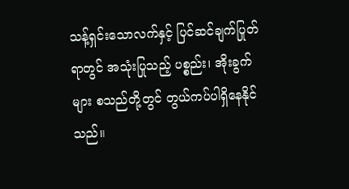သန့်ရှင်းသောလက်နှင့် ပြင်ဆင်ချက်ပြုတ်ရာတွင် အသုံးပြုသည့် ပစ္စည်း၊ အိုးခွက်များ စသည်တို့တွင် တွယ်ကပ်ပါရှိနေနိုင်သည်။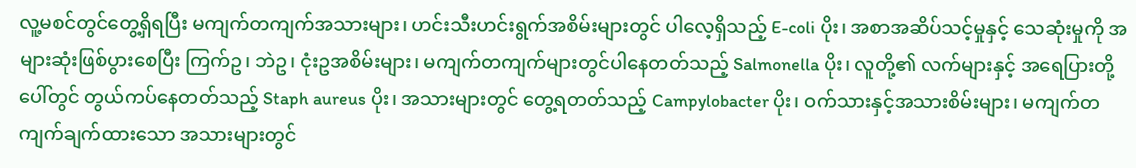လူ့မစင်တွင်တွေ့ရှိရပြီး မကျက်တကျက်အသားများ၊ ဟင်းသီးဟင်းရွက်အစိမ်းများတွင် ပါလေ့ရှိသည့် E-coli ပိုး၊ အစာအဆိပ်သင့်မှုနှင့် သေဆုံးမှုကို အများဆုံးဖြစ်ပွားစေပြီး ကြက်ဥ၊ ဘဲဥ၊ ငုံးဥအစိမ်းများ၊ မကျက်တကျက်များတွင်ပါနေတတ်သည့် Salmonella ပိုး၊ လူတို့၏ လက်များနှင့် အရေပြားတို့ပေါ်တွင် တွယ်ကပ်နေတတ်သည့် Staph aureus ပိုး၊ အသားများတွင် တွေ့ရတတ်သည့် Campylobacter ပိုး၊ ဝက်သားနှင့်အသားစိမ်းများ၊ မကျက်တကျက်ချက်ထားသော အသားများတွင်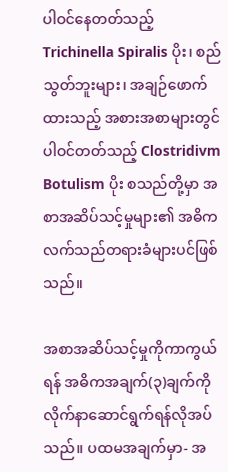ပါဝင်နေတတ်သည့် Trichinella Spiralis ပိုး၊ စည်သွတ်ဘူးများ၊ အချဉ်ဖောက်ထားသည့် အစားအစာများတွင် ပါဝင်တတ်သည့် Clostridivm Botulism ပိုး စသည်တို့မှာ အစာအဆိပ်သင့်မှုများ၏ အဓိကလက်သည်တရားခံများပင်ဖြစ်သည်။

အစာအဆိပ်သင့်မှုကိုကာကွယ်ရန် အဓိကအချက်(၃)ချက်ကို လိုက်နာဆောင်ရွက်ရန်လိုအပ်သည်။ ပထမအချက်မှာ- အ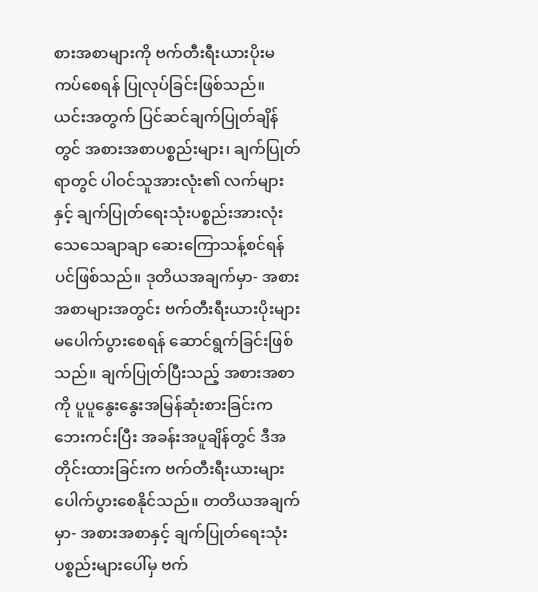စားအစာများကို ဗက်တီးရီးယားပိုးမကပ်စေရန် ပြုလုပ်ခြင်းဖြစ်သည်။ ယင်းအတွက် ပြင်ဆင်ချက်ပြုတ်ချိန်တွင် အစားအစာပစ္စည်းများ၊ ချက်ပြုတ်ရာတွင် ပါဝင်သူအားလုံး၏ လက်များနှင့် ချက်ပြုတ်ရေးသုံးပစ္စည်းအားလုံး သေသေချာချာ ဆေးကြောသန့်စင်ရန်ပင်ဖြစ်သည်။ ဒုတိယအချက်မှာ- အစားအစာများအတွင်း ဗက်တီးရီးယားပိုးများ မပေါက်ပွားစေရန် ဆောင်ရွက်ခြင်းဖြစ်သည်။ ချက်ပြုတ်ပြီးသည့် အစားအစာကို ပူပူနွေးနွေးအမြန်ဆုံးစားခြင်းက ဘေးကင်းပြီး အခန်းအပူချိန်တွင် ဒီအတိုင်းထားခြင်းက ဗက်တီးရီးယားများ ပေါက်ပွားစေနိုင်သည်။ တတိယအချက်မှာ- အစားအစာနှင့် ချက်ပြုတ်ရေးသုံးပစ္စည်းများပေါ်မှ ဗက်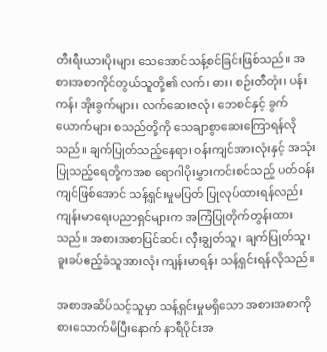တီးရီးယားပိုးများ သေအောင်သန့်စင်ခြင်းဖြစ်သည်။ အစားအစာကိုင်တွယ်သူတို့၏ လက်၊ ဓား၊ စဉ်းတီတုံး၊ ပန်းကန်၊ အိုးခွက်များ၊ လက်ဆေးဇလုံ၊ ဘေစင်နှင့် ခွက်ယောက်များ စသည်တို့ကို သေချာစွာဆေးကြောရန်လိုသည်။ ချက်ပြုတ်သည့်နေရာ၊ ဝန်းကျင်အားလုံးနှင့် အသုံးပြုသည့်ရေတို့ကအစ ရောဂါပိုးမွှားကင်းစင်သည့် ပတ်ဝန်းကျင်ဖြစ်အောင် သန့်ရှင်းမှုမပြတ် ပြုလုပ်ထားရန်လည်း ကျန်းမာရေးပညာရှင်များက အကြံပြုတိုက်တွန်းထားသည်။ အစားအစာပြင်ဆင်၊ လှီးချွတ်သူ၊ ချက်ပြုတ်သူ၊ ခူးခပ်ဧည့်ခံသူအားလုံး ကျန်းမာရန်၊ သန့်ရှင်းရန်လိုသည်။

အစာအဆိပ်သင့်သူမှာ သန့်ရှင်းမှုမရှိသော အစားအစာကို စားသောက်မိပြီးနောက် နာရီပိုင်းအ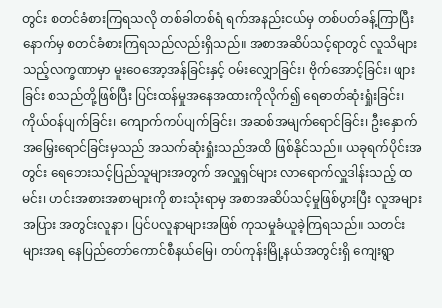တွင်း စတင်ခံစားကြရသလို တစ်ခါတစ်ရံ ရက်အနည်းငယ်မှ တစ်ပတ်ခန့်ကြာပြီးနောက်မှ စတင်ခံစားကြရသည်လည်းရှိသည်။ အစာအဆိပ်သင့်ရာတွင် လူသိများသည့်လက္ခဏာမှာ မူးဝေအော့အန်ခြင်းနှင့် ဝမ်းလျှောခြင်း၊ ဗိုက်အောင့်ခြင်း၊ ဖျားခြင်း စသည်တို့ဖြစ်ပြီး ပြင်းထန်မှုအနေအထားကိုလိုက်၍ ရေဓာတ်ဆုံးရှုံးခြင်း၊ ကိုယ်ဝန်ပျက်ခြင်း၊ ကျောက်ကပ်ပျက်ခြင်း၊ အဆစ်အမျက်ရောင်ခြင်း၊ ဦးနှောက်အမြှေးရောင်ခြင်းမှသည် အသက်ဆုံးရှုံးသည်အထိ ဖြစ်နိုင်သည်။ ယခုရက်ပိုင်းအတွင်း ရေဘေးသင့်ပြည်သူများအတွက် အလှူရှင်များ လာရောက်လှူဒါန်းသည့် ထမင်း၊ ဟင်းအစားအစာများကို စားသုံးရာမှ အစာအဆိပ်သင့်မှုဖြစ်ပွားပြီး လူအများအပြား အတွင်းလူနာ၊ ပြင်ပလူနာများအဖြစ် ကုသမှုခံယူခဲ့ကြရသည်။ သတင်းများအရ နေပြည်တော်ကောင်စီနယ်မြေ၊ တပ်ကုန်းမြို့နယ်အတွင်းရှိ ကျေးရွာ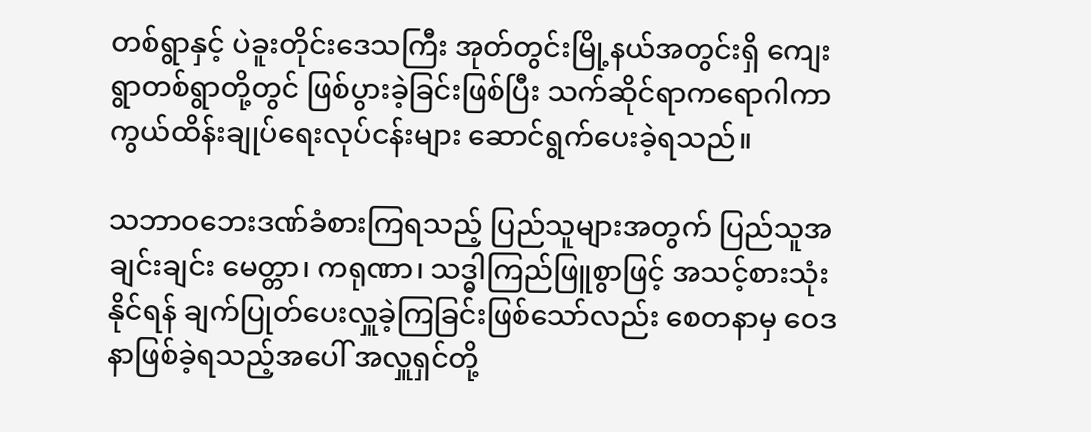တစ်ရွာနှင့် ပဲခူးတိုင်းဒေသကြီး အုတ်တွင်းမြို့နယ်အတွင်းရှိ ကျေးရွာတစ်ရွာတို့တွင် ဖြစ်ပွားခဲ့ခြင်းဖြစ်ပြီး သက်ဆိုင်ရာကရောဂါကာကွယ်ထိန်းချုပ်ရေးလုပ်ငန်းများ ဆောင်ရွက်ပေးခဲ့ရသည်။

သဘာဝဘေးဒဏ်ခံစားကြရသည့် ပြည်သူများအတွက် ပြည်သူအချင်းချင်း မေတ္တာ၊ ကရုဏာ၊ သဒ္ဓါကြည်ဖြူစွာဖြင့် အသင့်စားသုံးနိုင်ရန် ချက်ပြုတ်ပေးလှူခဲ့ကြခြင်းဖြစ်သော်လည်း စေတနာမှ ဝေဒနာဖြစ်ခဲ့ရသည့်အပေါ် အလှူရှင်တို့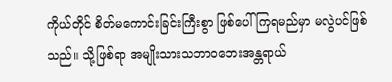ကိုယ်တိုင် စိတ်မကောင်းခြင်းကြီးစွာ ဖြစ်ပေါ်ကြရမည်မှာ မလွဲပင်ဖြစ်သည်။ သို့ဖြစ်ရာ အမျိုးသားသဘာဝဘေးအန္တရာယ်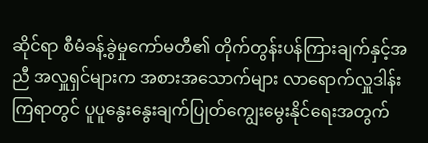ဆိုင်ရာ စီမံခန့်ခွဲမှုကော်မတီ၏ တိုက်တွန်းပန်ကြားချက်နှင့်အညီ အလှူရှင်များက အစားအသောက်များ လာရောက်လှူဒါန်းကြရာတွင် ပူပူနွေးနွေးချက်ပြုတ်ကျွေးမွေးနိုင်ရေးအတွက်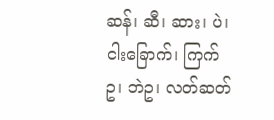ဆန်၊ ဆီ၊ ဆား၊ ပဲ၊ ငါးခြောက်၊ ကြက်ဥ၊ ဘဲဥ၊ လတ်ဆတ်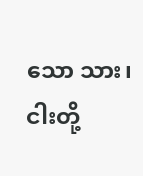သော သား၊ ငါးတို့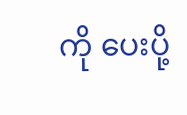ကို ပေးပို့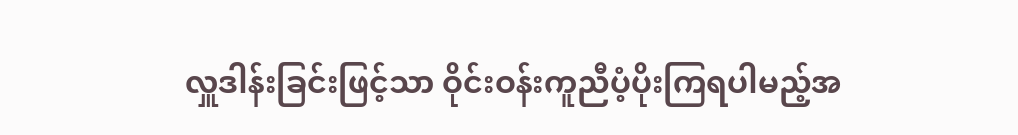လှူဒါန်းခြင်းဖြင့်သာ ဝိုင်းဝန်းကူညီပံ့ပိုးကြရပါမည့်အ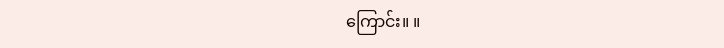ကြောင်း။ ။